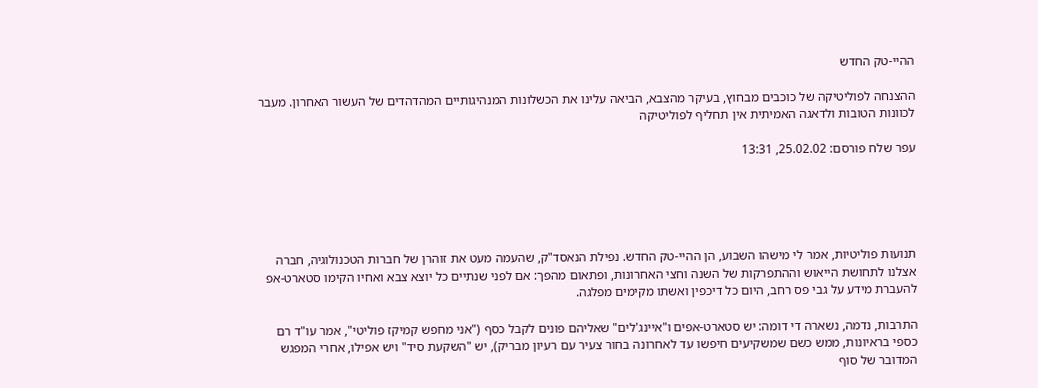ההיי-טק החדש

ההצנחה לפוליטיקה של כוכבים מבחוץ, בעיקר מהצבא, הביאה עלינו את הכשלונות המנהיגותיים המהדהדים של העשור האחרון. מעבר לכוונות הטובות ולדאגה האמיתית אין תחליף לפוליטיקה

עפר שלח פורסם: 25.02.02, 13:31





תנועות פוליטיות, אמר לי מישהו השבוע, הן ההיי-טק החדש. נפילת הנאסד"ק, שהעמה מעט את זוהרן של חברות הטכנולוגיה, חברה אצלנו לתחושת הייאוש וההתפרקות של השנה וחצי האחרונות, ופתאום מהפך: אם לפני שנתיים כל יוצא צבא ואחיו הקימו סטארט-אפ להעברת מידע על גבי פס רחב, היום כל דיכפין ואשתו מקימים מפלגה.

התרבות, נדמה, נשארה די דומה: יש סטארט-אפים ו"איינג'לים" שאליהם פונים לקבל כסף ("אני מחפש קמיקז פוליטי", אמר עו"ד רם כספי בראיונות, ממש כשם שמשקיעים חיפשו עד לאחרונה בחור צעיר עם רעיון מבריק), יש "השקעת סיד" ויש אפילו, אחרי המפגש המדובר של סוף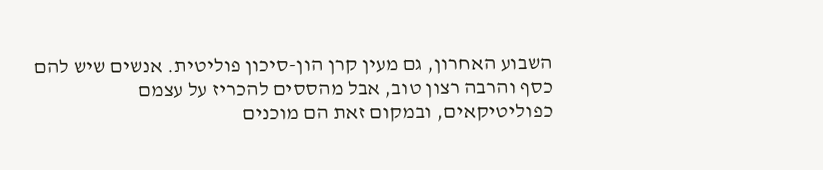השבוע האחרון, גם מעין קרן הון-סיכון פוליטית. אנשים שיש להם כסף והרבה רצון טוב, אבל מהססים להכריז על עצמם כפוליטיקאים, ובמקום זאת הם מוכנים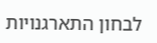לבחון התארגנויות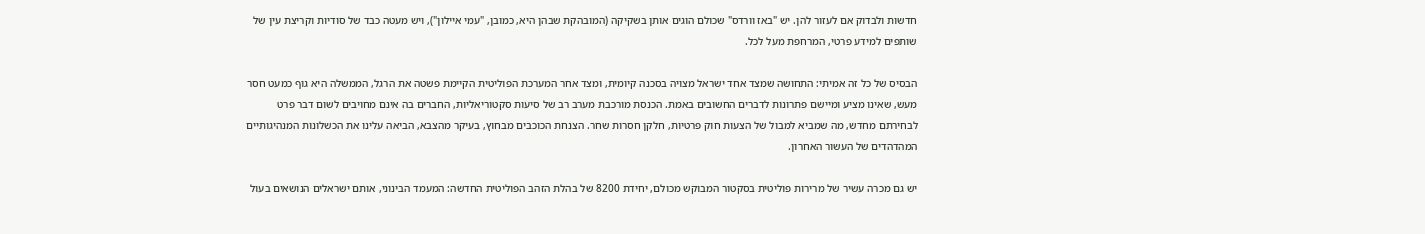חדשות ולבדוק אם לעזור להן. יש "באז וורדס" שכולם הוגים אותן בשקיקה (המובהקת שבהן היא, כמובן, "עמי איילון"), ויש מעטה כבד של סודיות וקריצת עין של שותפים למידע פרטי, המרחפת מעל לכל.

הבסיס של כל זה אמיתי: התחושה שמצד אחד ישראל מצויה בסכנה קיומית, ומצד אחר המערכת הפוליטית הקיימת פשטה את הרגל, הממשלה היא גוף כמעט חסר מעש, שאינו מציע ומיישם פתרונות לדברים החשובים באמת. הכנסת מורכבת מערב רב של סיעות סקטוריאליות, החברים בה אינם מחויבים לשום דבר פרט לבחירתם מחדש, מה שמביא למבול של הצעות חוק פרטיות, חלקן חסרות שחר. הצנחת הכוכבים מבחוץ, בעיקר מהצבא, הביאה עלינו את הכשלונות המנהיגותיים המהדהדים של העשור האחרון.

יש גם מכרה עשיר של מרירות פוליטית בסקטור המבוקש מכולם, יחידת 8200 של בהלת הזהב הפוליטית החדשה: המעמד הבינוני, אותם ישראלים הנושאים בעול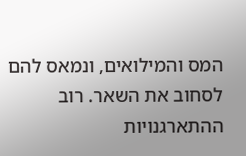המס והמילואים, ונמאס להם לסחוב את השאר. רוב ההתארגנויות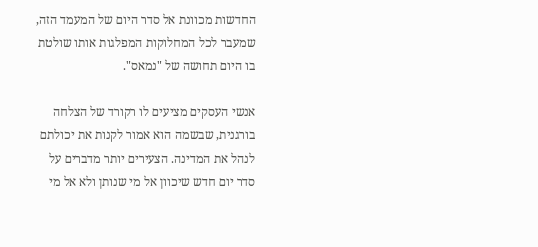החדשות מכוונת אל סדר היום של המעמד הזה, שמעבר לכל המחלוקות המפלגות אותו שולטת בו היום תחושה של "נמאס".

אנשי העסקים מציעים לו רקורד של הצלחה בורגנית, שבשמה הוא אמור לקנות את יכולתם לנהל את המדינה. הצעירים יותר מדברים על סדר יום חדש שיכוון אל מי שנותן ולא אל מי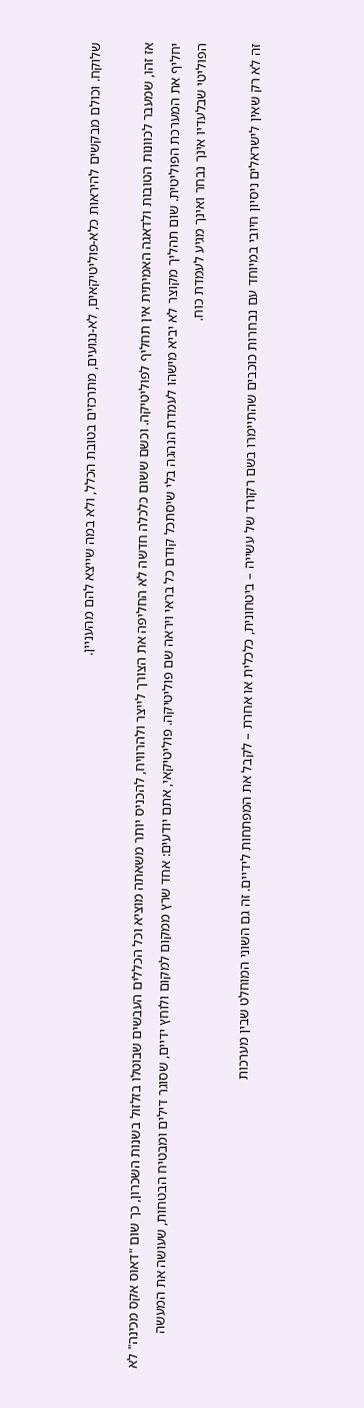שלוקח. וכולם מבקשים להיראות כלא-פוליטיקאים, לא-נגועים, מתרכזים בטובת הכלל, ולא במה שייצא להם מהעניין.

אז זהו, שמעבר לכוונות הטובות ולדאגה האמיתית אין תחליף לפוליטיקה. וכשם ששום כלכלה חדשה לא החליפה את הצורך לייצר ולהרוויח, להכניס יותר משאתה מוציא וכל הכללים העבשים שבוטלו בזלזול בשנות השכרון, כך שום "דאוס אקס מכינה" לא יחליף את המערכת הפוליטית. שום תהליך מקוצר לא יביא מישהו לעמדת הנהגה בלי שיסתכל קודם כל בראי ויראה שם פוליטיקה. פוליטיקאי, אתם יודעים: אחד שרץ ממקום למקום ולוחץ ידיים, שסוגר דילים ומבטיח הבטחות, שעושה את המעשה הפוליטי שבלעדיו אינך נבחר ואינך מגיע לעמדת כוח.

זה לא רק שאין לישראלים ניסיון חיובי במיוחד עם נבחרות כוכבים שהתיימרו בשם רקורד של עשייה – ביטחונית, כלכלית או אחרת – לקבל את המפתחות לידיים. זה גם השוני המוחלט שבין מערכות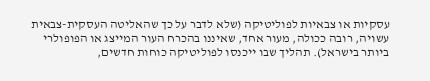עסקיות או צבאיות לפוליטיקה (שלא לדבר על כך שהאליטה העסקית-צבאית עשויה, רובה ככולה, מעור אחד, שאיננו בהכרח העור המייצג או הפופולרי ביותר בישראל). תהליך שבו ייכנסו לפוליטיקה כוחות חדשים,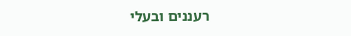רעננים ובעלי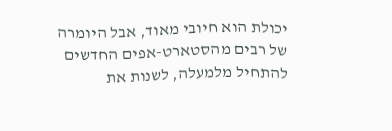יכולת הוא חיובי מאוד, אבל היומרה של רבים מהסטארט-אפים החדשים להתחיל מלמעלה, לשנות את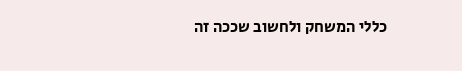כללי המשחק ולחשוב שככה זה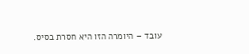עובד – היומרה הזו היא חסרת בסיס.